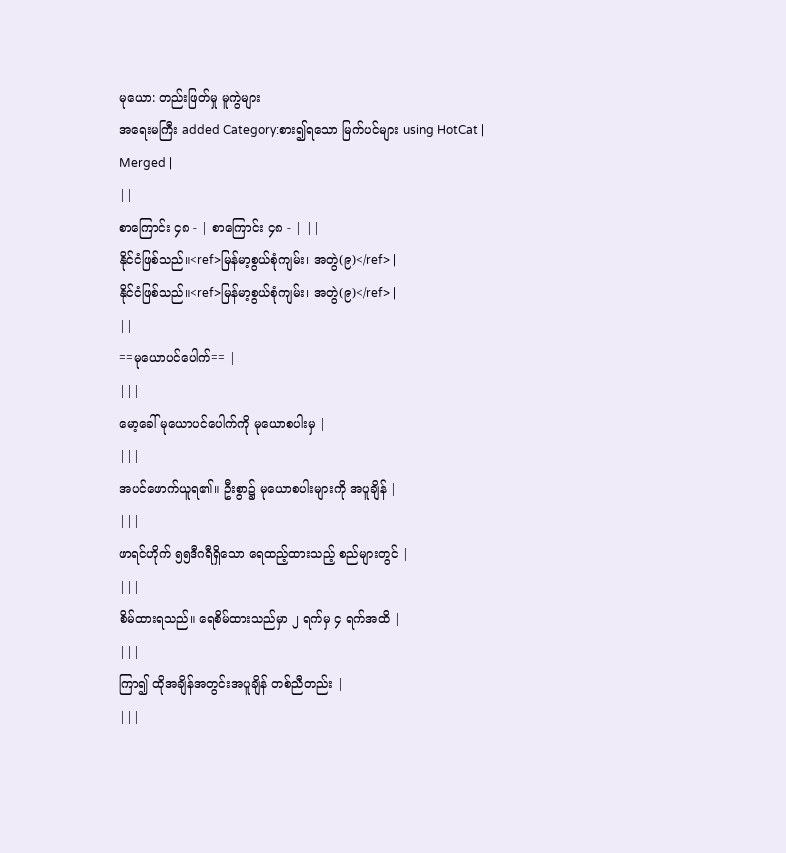မုယော: တည်းဖြတ်မှု မူကွဲများ
အရေးမကြီး added Category:စား၍ရသော မြက်ပင်များ using HotCat |
Merged |
||
စာကြောင်း ၄၈ - | စာကြောင်း ၄၈ - | ||
နိုင်ငံဖြစ်သည်။<ref>မြန်မာ့စွယ်စုံကျမ်း၊ အတွဲ(၉)</ref> |
နိုင်ငံဖြစ်သည်။<ref>မြန်မာ့စွယ်စုံကျမ်း၊ အတွဲ(၉)</ref> |
||
==မုယောပင်ပေါက်== |
|||
မော့ခေါ် မုယောပင်ပေါက်ကို မုယောစပါးမှ |
|||
အပင်ဖောက်ယူရ၏။ ဦးစွာ၌ မုယောစပါးများကို အပူချိန် |
|||
ဖာရင်ဟိုက် ၅၅ဒီဂရီရှိသော ရေထည့်ထားသည့် စည်များတွင် |
|||
စိမ်ထားရသည်။ ရေစိမ်ထားသည်မှာ ၂ ရက်မှ ၄ ရက်အထိ |
|||
ကြာ၍ ထိုအချိန်အတွင်းအပူချိန် တစ်ညီတည်း |
|||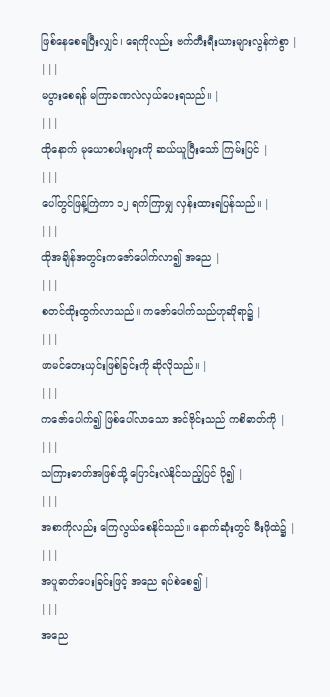ဖြစ်နေစေရပြီးလျှင်၊ ရေကိုလည်း ဗက်တီးရီးယားများလွန်ကဲစွာ |
|||
မပွားစေရန် မကြာခဏလဲလှယ်ပေးရသည်။ |
|||
ထိုနောက် မုယောစပါးများကို ဆယ်ယူပြီးသော် ကြမ်းပြင် |
|||
ပေါ်တွင်ဖြန့်ကြဲကာ ၁၂ ရက်ကြာမျှ လှန်းထားရပြန်သည်။ |
|||
ထိုအချိန်အတွင်းကဇော်ပေါက်လာ၍ အညေ |
|||
စတင်ထိုးထွက်လာသည်။ ကဇော်ပေါက်သည်ဟုဆိုရာ၌ |
|||
ဖာမင်တေးယှင်းဖြစ်ခြင်းကို ဆိုလိုသည်။ |
|||
ကဇော်ပေါက်၍ ဖြစ်ပေါ်လာသော အင်ဗိုင်းသည် ကစိဓာတ်ကို |
|||
သကြားဓာတ်အဖြစ်သို့ ပြောင်းလဲနိုင်သည့်ပြင် ပို၍ |
|||
အစာကိုလည်း ကြေလွယ်စေနိုင်သည်။ နောက်ဆုံးတွင် မီးဖိုထဲ၌ |
|||
အပူဓာတ်ပေးခြင်းဖြင့် အညေ ရပ်စဲစေ၍ |
|||
အညေ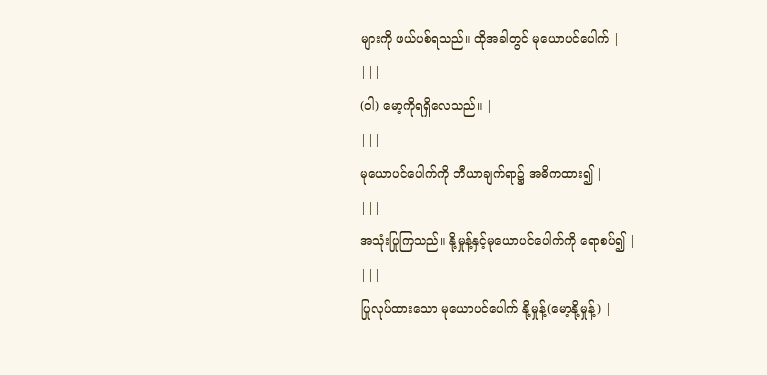များကို ဖယ်ပစ်ရသည်။ ထိုအခါတွင် မုယောပင်ပေါက် |
|||
(ဝါ) မော့ကိုရရှိလေသည်။ |
|||
မုယောပင်ပေါက်ကို ဘီယာချက်ရာ၌ အဓိကထား၍ |
|||
အသုံးပြုကြသည်။ နို့မှုန့်နှင့်မုယောပင်ပေါက်ကို ရောစပ်၍ |
|||
ပြုလုပ်ထားသော မုယောပင်ပေါက် နို့မှုန့်(မော့နို့မှုန့်) |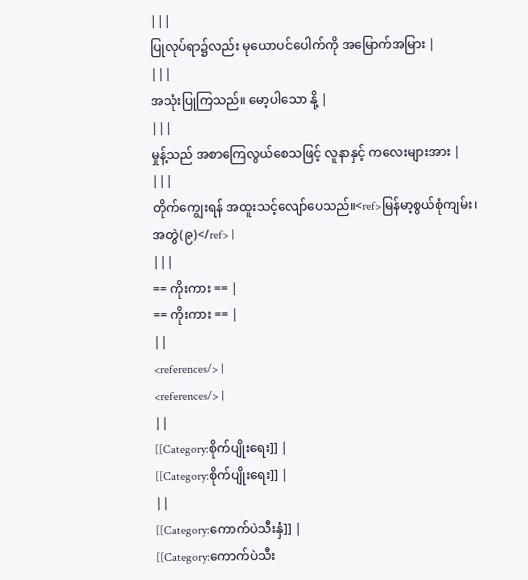|||
ပြုလုပ်ရာ၌လည်း မုယောပင်ပေါက်ကို အမြောက်အမြား |
|||
အသုံးပြုကြသည်။ မော့ပါသော နို့ |
|||
မှုန့်သည် အစာကြေလွယ်စေသဖြင့် လူနာနှင့် ကလေးများအား |
|||
တိုက်ကျွေးရန် အထူးသင့်လျော်ပေသည်။<ref>မြန်မာ့စွယ်စုံကျမ်း၊ အတွဲ(၉)</ref> |
|||
== ကိုးကား == |
== ကိုးကား == |
||
<references/> |
<references/> |
||
[[Category:စိုက်ပျိုးရေး]] |
[[Category:စိုက်ပျိုးရေး]] |
||
[[Category:ကောက်ပဲသီးနှံ]] |
[[Category:ကောက်ပဲသီး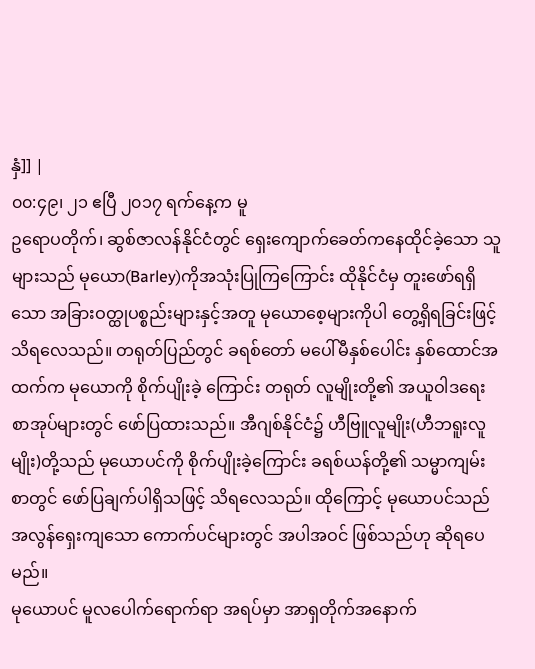နှံ]] |
၀၀:၄၉၊ ၂၁ ဧပြီ ၂၀၁၇ ရက်နေ့က မူ
ဥရောပတိုက်၊ ဆွစ်ဇာလန်နိုင်ငံတွင် ရှေးကျောက်ခေတ်ကနေထိုင်ခဲ့သော သူများသည် မုယော(Barley)ကိုအသုံးပြုကြကြောင်း ထိုနိုင်ငံမှ တူးဖော်ရရှိသော အခြားဝတ္ထုပစ္စည်းများနှင့်အတူ မုယောစေ့များကိုပါ တွေ့ရှိရခြင်းဖြင့်သိရလေသည်။ တရုတ်ပြည်တွင် ခရစ်တော် မပေါ်မီနှစ်ပေါင်း နှစ်ထောင်အထက်က မုယောကို စိုက်ပျိုးခဲ့ ကြောင်း တရုတ် လူမျိုးတို့၏ အယူဝါဒရေး စာအုပ်များတွင် ဖော်ပြထားသည်။ အီဂျစ်နိုင်ငံ၌ ဟီဗြူလူမျိုး(ဟီဘရူးလူမျိုး)တို့သည် မုယောပင်ကို စိုက်ပျိုးခဲ့ကြောင်း ခရစ်ယန်တို့၏ သမ္မာကျမ်းစာတွင် ဖော်ပြချက်ပါရှိသဖြင့် သိရလေသည်။ ထိုကြောင့် မုယောပင်သည် အလွန်ရှေးကျသော ကောက်ပင်များတွင် အပါအဝင် ဖြစ်သည်ဟု ဆိုရပေမည်။
မုယောပင် မူလပေါက်ရောက်ရာ အရပ်မှာ အာရှတိုက်အနောက်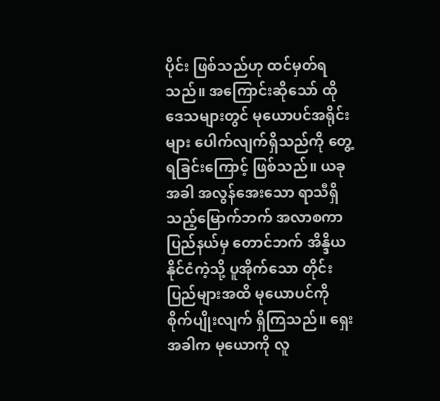ပိုင်း ဖြစ်သည်ဟု ထင်မှတ်ရသည်။ အကြောင်းဆိုသော် ထိုဒေသများတွင် မုယောပင်အရိုင်းများ ပေါက်လျက်ရှိသည်ကို တွေ့ရခြင်းကြောင့် ဖြစ်သည်။ ယခုအခါ အလွန်အေးသော ရာသီရှိသည့်မြောက်ဘက် အလာစကာပြည်နယ်မှ တောင်ဘက် အိန္ဒိယနိုင်ငံကဲ့သို့ ပူအိုက်သော တိုင်းပြည်များအထိ မုယောပင်ကို စိုက်ပျိုးလျက် ရှိကြသည်။ ရှေးအခါက မုယောကို လူ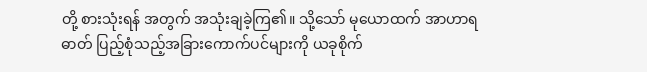တို့ စားသုံးရန် အတွက် အသုံးချခဲ့ကြ၏။ သို့သော် မုယောထက် အာဟာရဓာတ် ပြည့်စုံသည့်အခြားကောက်ပင်များကို ယခုစိုက်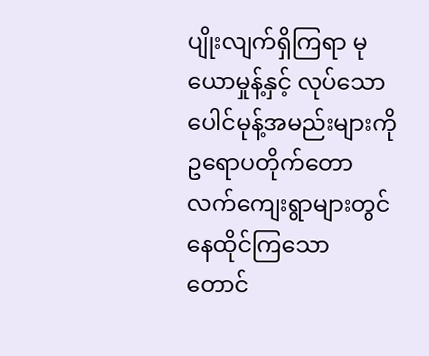ပျိုးလျက်ရှိကြရာ မုယောမှုန့်နှင့် လုပ်သော ပေါင်မုန့်အမည်းများကို ဥရောပတိုက်တောလက်ကျေးရွာများတွင် နေထိုင်ကြသော တောင်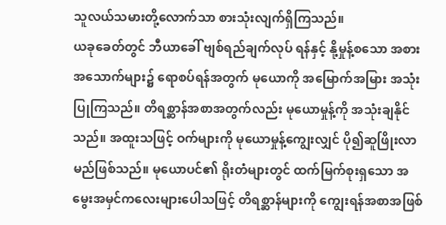သူလယ်သမားတို့လောက်သာ စားသုံးလျက်ရှိကြသည်။
ယခုခေတ်တွင် ဘီယာခေါ် ဗျစ်ရည်ချက်လုပ် ရန်နှင့် နို့မှုန့်စသော အစားအသောက်များ၌ ရောစပ်ရန်အတွက် မုယောကို အမြောက်အမြား အသုံးပြုကြသည်။ တိရစ္ဆာန်အစာအတွက်လည်း မုယောမှုန့်ကို အသုံးချနိုင်သည်။ အထူးသဖြင့် ဝက်များကို မုယောမှုန့်ကျွေးလျှင် ပို၍ဆူဖြိုးလာမည်ဖြစ်သည်။ မုယောပင်၏ ရိုးတံများတွင် ထက်မြက်စုးရှသော အမွေးအမှင်ကလေးများပေါသဖြင့် တိရစ္ဆာန်များကို ကျွေးရန်အစာအဖြစ်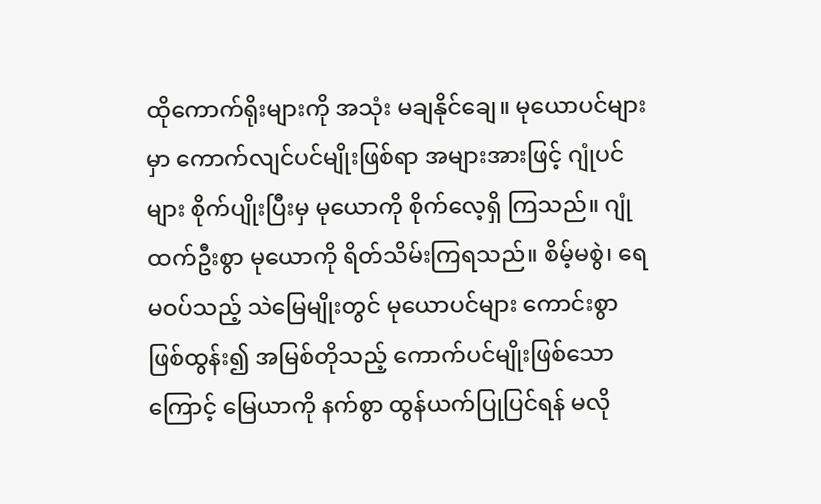ထိုကောက်ရိုးများကို အသုံး မချနိုင်ချေ။ မုယောပင်များမှာ ကောက်လျင်ပင်မျိုးဖြစ်ရာ အများအားဖြင့် ဂျုံပင်များ စိုက်ပျိုးပြီးမှ မုယောကို စိုက်လေ့ရှိ ကြသည်။ ဂျုံ ထက်ဦးစွာ မုယောကို ရိတ်သိမ်းကြရသည်။ စိမ့်မစွဲ၊ ရေမဝပ်သည့် သဲမြေမျိုးတွင် မုယောပင်များ ကောင်းစွာ ဖြစ်ထွန်း၍ အမြစ်တိုသည့် ကောက်ပင်မျိုးဖြစ်သောကြောင့် မြေယာကို နက်စွာ ထွန်ယက်ပြုပြင်ရန် မလို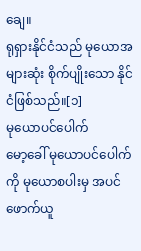ချေ။
ရုရှားနိုင်ငံသည် မုယောအများဆုံး စိုက်ပျိုးသော နိုင်ငံဖြစ်သည်။[၁]
မုယောပင်ပေါက်
မော့ခေါ် မုယောပင်ပေါက်ကို မုယောစပါးမှ အပင်ဖောက်ယူ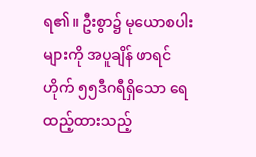ရ၏။ ဦးစွာ၌ မုယောစပါးများကို အပူချိန် ဖာရင်ဟိုက် ၅၅ဒီဂရီရှိသော ရေထည့်ထားသည့်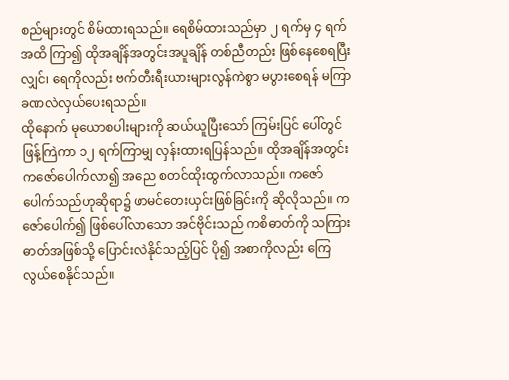စည်များတွင် စိမ်ထားရသည်။ ရေစိမ်ထားသည်မှာ ၂ ရက်မှ ၄ ရက်အထိ ကြာ၍ ထိုအချိန်အတွင်းအပူချိန် တစ်ညီတည်း ဖြစ်နေစေရပြီးလျှင်၊ ရေကိုလည်း ဗက်တီးရီးယားများလွန်ကဲစွာ မပွားစေရန် မကြာခဏလဲလှယ်ပေးရသည်။
ထိုနောက် မုယောစပါးများကို ဆယ်ယူပြီးသော် ကြမ်းပြင် ပေါ်တွင်ဖြန့်ကြဲကာ ၁၂ ရက်ကြာမျှ လှန်းထားရပြန်သည်။ ထိုအချိန်အတွင်းကဇော်ပေါက်လာ၍ အညေ စတင်ထိုးထွက်လာသည်။ ကဇော်ပေါက်သည်ဟုဆိုရာ၌ ဖာမင်တေးယှင်းဖြစ်ခြင်းကို ဆိုလိုသည်။ ကဇော်ပေါက်၍ ဖြစ်ပေါ်လာသော အင်ဗိုင်းသည် ကစိဓာတ်ကို သကြားဓာတ်အဖြစ်သို့ ပြောင်းလဲနိုင်သည့်ပြင် ပို၍ အစာကိုလည်း ကြေလွယ်စေနိုင်သည်။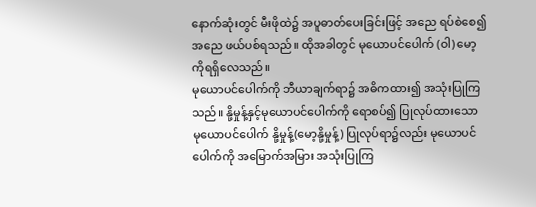နောက်ဆုံးတွင် မီးဖိုထဲ၌ အပူဓာတ်ပေးခြင်းဖြင့် အညေ ရပ်စဲစေ၍ အညေ ဖယ်ပစ်ရသည်။ ထိုအခါတွင် မုယောပင်ပေါက် (ဝါ) မော့ကိုရရှိလေသည်။
မုယောပင်ပေါက်ကို ဘီယာချက်ရာ၌ အဓိကထား၍ အသုံးပြုကြသည်။ နို့မှုန့်နှင့်မုယောပင်ပေါက်ကို ရောစပ်၍ ပြုလုပ်ထားသော မုယောပင်ပေါက် နို့မှုန့်(မော့နို့မှုန့်) ပြုလုပ်ရာ၌လည်း မုယောပင်ပေါက်ကို အမြောက်အမြား အသုံးပြုကြ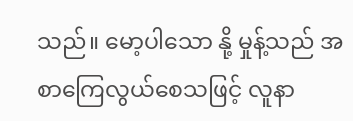သည်။ မော့ပါသော နို့ မှုန့်သည် အစာကြေလွယ်စေသဖြင့် လူနာ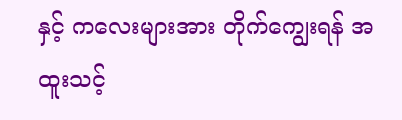နှင့် ကလေးများအား တိုက်ကျွေးရန် အထူးသင့်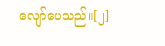လျော်ပေသည်။[၂]